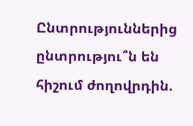Ընտրություններից ընտրությու՞ն են հիշում ժողովրդին.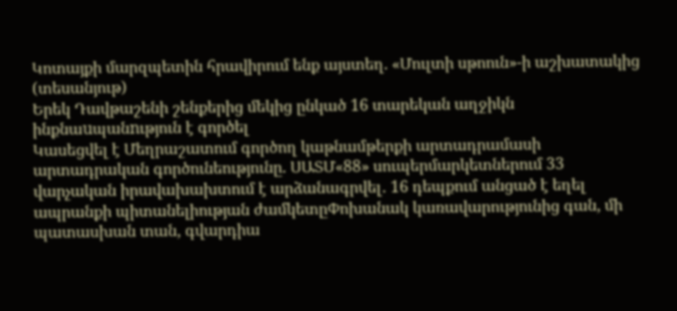Կոտայքի մարզպետին հրավիրում ենք այստեղ. «Մուլտի սթոուն»-ի աշխատակից (տեսանյութ)
Երեկ Դավթաշենի շենքերից մեկից ընկած 16 տարեկան աղջիկն ինքնաuպանnւթյուն է գործել
Կասեցվել է Մեղրաշատում գործող կաթնամթերքի արտադրամասի արտադրական գործունեությունը. ՍԱՏՄ«88» սուպերմարկետներում 33 վարչական իրավախախտում է արձանագրվել․ 16 դեպքում անցած է եղել ապրանքի պիտանելիության ժամկետըՓոխանակ կառավարությունից գան, մի պատասխան տան, գվարդիա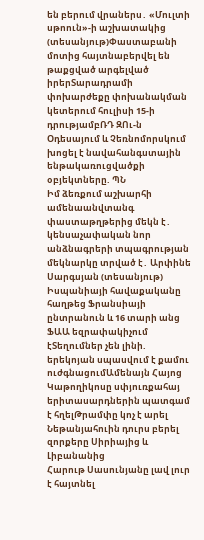են բերում վրաներս․ «Մուլտի սթոուն»-ի աշխատակից (տեսանյութ)Փաստաբանի մոտից հայտնաբերվել են թաքցված արգելված իրերՏարադրամի փոխարժեքը փոխանակման կետերում հուլիսի 15-ի դրությամբՌԴ ԶՈւ-ն Օդեսայում և Չեռնոմորսկում խոցել է նավահանգստային ենթակառուցվածքի օբյեկտները. ՊՆ
Իմ ձեռքում աշխարհի ամենաանվտանգ փաստաթղթերից մեկն է․ կենսաչափական նոր անձնագրերի տպագրության մեկնարկը տրված է․ Արփինե Սարգսյան (տեսանյութ)
Իսպանիայի հավաքականը հաղթեց Ֆրանսիայի ընտրանուն և 16 տարի անց ՖԱԱ եզրափակիչում էՏեղումներ չեն լինի. երեկոյան սպասվում է քամու ուժգնացումԱմենայն Հայոց Կաթողիկոսը սփյուռքահայ երիտասարդներին պատգամ է հղելԹրամփը կոչ է արել Նեթանյահուին դուրս բերել զորքերը Սիրիայից և Լիբանանից
Հարութ Սասունյանը լավ լուր է հայտնել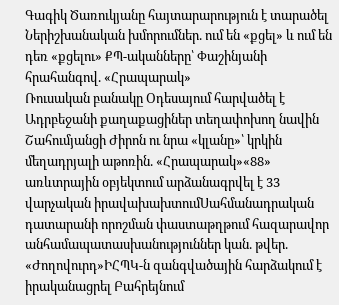Գագիկ Ծառուկյանը հայտարարություն է տարածել
Ներիշխանական խմորումներ. ում են «քցել» և ում են դեռ «քցելու» ՔՊ-ականները՝ Փաշինյանի հրահանգով. «Հրապարակ»
Ռուսական բանակը Օդեսայում հարվածել է Ադրբեջանի քաղաքացիներ տեղափոխող նավին
Շահումյանցի Ժիրոն ու նրա «կլանը»՝ կրկին մեղադրյալի աթոռին. «Հրապարակ»«88» առևտրային օբյեկտում արձանագրվել է 33 վարչական իրավախախտումՍահմանադրական դատարանի որոշման փաստաթղթում հազարավոր անհամապատասխանություններ կան. թվեր. «Ժողովուրդ»ԻՀՊԿ-ն զանգվածային հարձակում է իրականացրել Բահրեյնում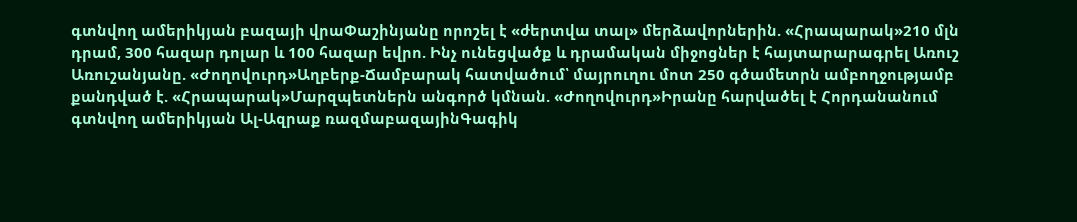գտնվող ամերիկյան բազայի վրաՓաշինյանը որոշել է «ժերտվա տալ» մերձավորներին. «Հրապարակ»210 մլն դրամ, 300 հազար դոլար և 100 հազար եվրո. Ինչ ունեցվածք և դրամական միջոցներ է հայտարարագրել Առուշ Առուշանյանը. «Ժողովուրդ»Աղբերք-Ճամբարակ հատվածում՝ մայրուղու մոտ 250 գծամետրն ամբողջությամբ քանդված է. «Հրապարակ»Մարզպետներն անգործ կմնան. «Ժողովուրդ»Իրանը հարվածել է Հորդանանում գտնվող ամերիկյան Ալ-Ազրաք ռազմաբազայինԳագիկ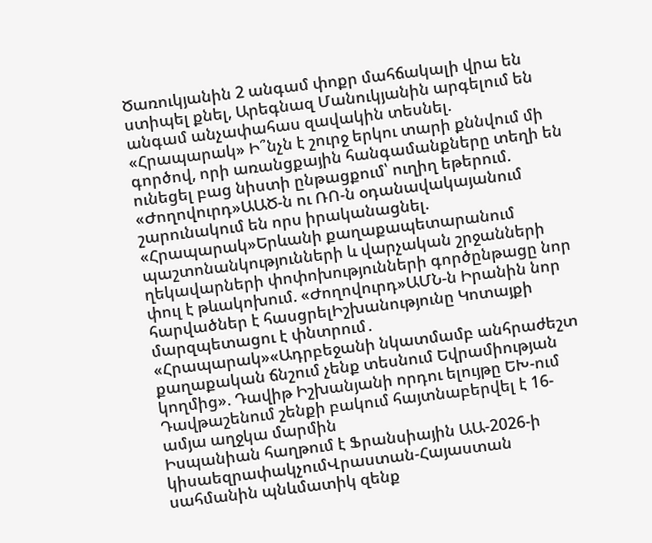Ծառուկյանին 2 անգամ փոքր մահճակալի վրա են ստիպել քնել, Արեգնազ Մանուկյանին արգելում են անգամ անչափահաս զավակին տեսնել. «Հրապարակ» Ի՞նչն է շուրջ երկու տարի քննվում մի գործով, որի առանցքային հանգամանքները տեղի են ունեցել բաց նիստի ընթացքում՝ ուղիղ եթերում. «Ժողովուրդ»ԱԱԾ-ն ու ՌՈ-ն օդանավակայանում շարունակում են որս իրականացնել. «Հրապարակ»Երևանի քաղաքապետարանում պաշտոնանկությունների և վարչական շրջանների ղեկավարների փոփոխությունների գործընթացը նոր փուլ է թևակոխում. «Ժողովուրդ»ԱՄՆ-ն Իրանին նոր հարվածներ է հասցրելԻշխանությունը Կոտայքի մարզպետացու է փնտրում․ «Հրապարակ»«Ադրբեջանի նկատմամբ անհրաժեշտ քաղաքական ճնշում չենք տեսնում Եվրամիության կողմից». Դավիթ Իշխանյանի որդու ելույթը ԵԽ-ում
Դավթաշենում շենքի բակում հայտնաբերվել է 16-ամյա աղջկա մարմին
Իսպանիան հաղթում է Ֆրանսիային ԱԱ-2026-ի կիսաեզրափակչումՎրաստան-Հայաստան սահմանին պնևմատիկ զենք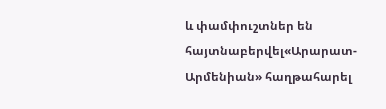և փամփուշտներ են հայտնաբերվել«Արարատ-Արմենիան» հաղթահարել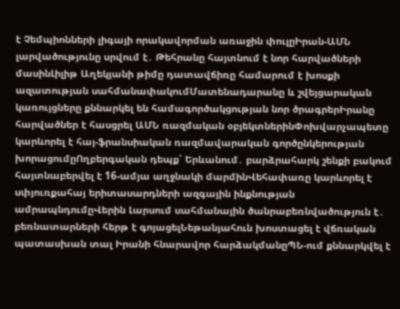է Չեմպիոնների լիգայի որակավորման առաջին փուլըԻրան-ԱՄՆ լարվածությունը սրվում է․ Թեհրանը հայտնում է նոր հարվածների մասինԼիլիթ Աղեկյանի թիմը դատավճիռը համարում է խոսքի ազատության սահմանափակումՄատենադարանը և շվեյցարական կառույցները քննարկել են համագործակցության նոր ծրագրերԻրանը հարվածներ է հասցրել ԱՄՆ ռազմական օբյեկտներինՓոխվարչապետը կարևորել է հայ-ֆրանսիական ռազմավարական գործընկերության խորացումըՈղբերգական դեպք՝ Երևանում․ բարձրահարկ շենքի բակում հայտնաբերվել է 16-ամյա աղջնակի մարմինՎեհափառը կարևորել է սփյուռքահայ երիտասարդների ազգային ինքնության ամրապնդումըՎերին Լարսում սահմանային ծանրաբեռնվածություն է․ բեռնատարների հերթ է գոյացելՆեթանյահուն խոստացել է վճռական պատասխան տալ Իրանի հնարավոր հարձակմանըՊՆ-ում քննարկվել է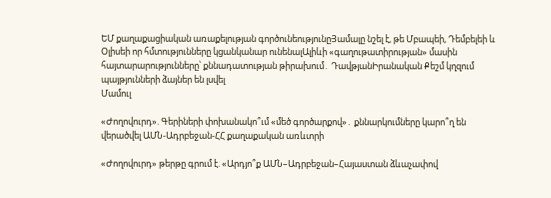ԵՄ քաղաքացիական առաքելության գործունեությունըՅամալը նշել է, թե Մբապեի, Դեմբելեի և Օլիսեի որ հմտությունները կցանկանար ունենալԱլիևի «գաղութատիրության» մասին հայտարարությունները՝ քննադատության թիրախում․ ԴավթյանԻրանական Քեշմ կղզում պայթյունների ձայներ են լսվել
Մամուլ

«Ժողովուրդ». Գերիների փոխանակո՞ւմ «մեծ գործարքով»․ քննարկումները կարո՞ղ են վերածվել ԱՄՆ-Ադրբեջան-ՀՀ քաղաքական առևտրի

«Ժողովուրդ» թերթը գրում է. «Արդյո՞ք ԱՄՆ–Ադրբեջան–Հայաստան ձևաչափով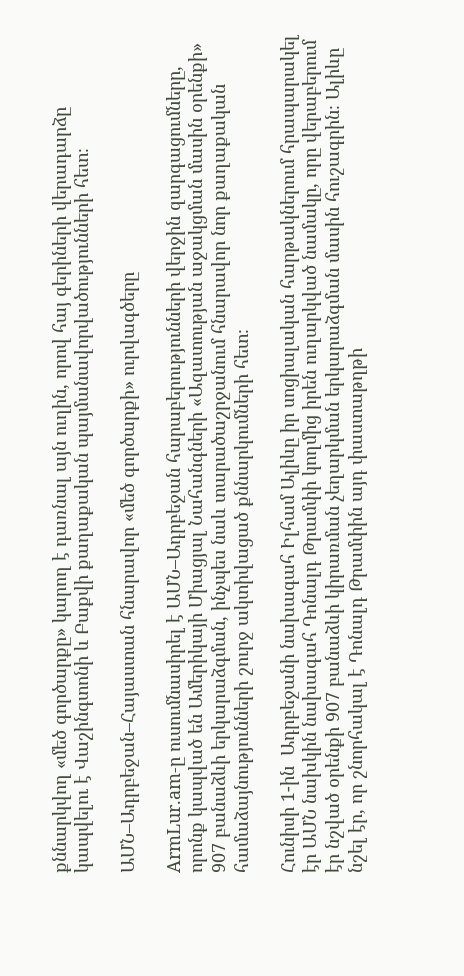քննարկվող «մեծ գործարքը» կարող է դառնալ այն ուղին, որով հայ գերիների վերադարձը կապվելու է Վաշինգտոնի և Բաքվի քաղաքական պայմանավորվածությունների հետ։

ԱՄՆ–Ադրբեջան–Հայաստան հնարավոր «մեծ գործարքի» ուրվագծերը

ArmLur.am-ը ուսումնասիրել է ԱՄՆ–Ադրբեջան հարաբերությունների վերջին զարգացումները, որոնք կապված են Ամերիկայի Միացյալ Նահանգների «Ազատության աջակցման մասին օրենքի» 907 բանաձևի երկարաձգման, ինչպես նաև տարածաշրջանում հնարավոր նոր քաղաքական համաձայնությունների շուրջ ակտիվացած քննարկումների հետ։

Հունիսի 1-ին  Ադրբեջանի նախագահ Իլհամ Ալիևը իր սոցիալական հարթակներում հրապարակել էր ԱՄՆ նախկին նախագահ Դոնալդ Թրամփի կողմից իրեն ուղարկված նամակը, որը վերաբերում էր նշված օրենքի 907 բանաձևի կիրառման չեղարկման երկարաձգման մասին հուշագրին։ Ալիևը նշել էր, որ շնորհակալ է Դոնալդ Թրամփին այդ փաստաթղթի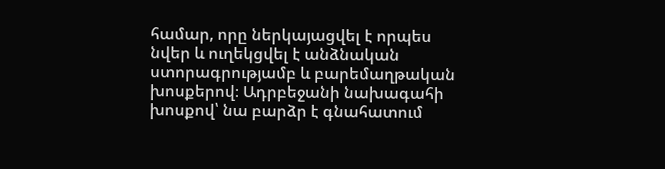համար, որը ներկայացվել է որպես  նվեր և ուղեկցվել է անձնական ստորագրությամբ և բարեմաղթական խոսքերով։ Ադրբեջանի նախագահի խոսքով՝ նա բարձր է գնահատում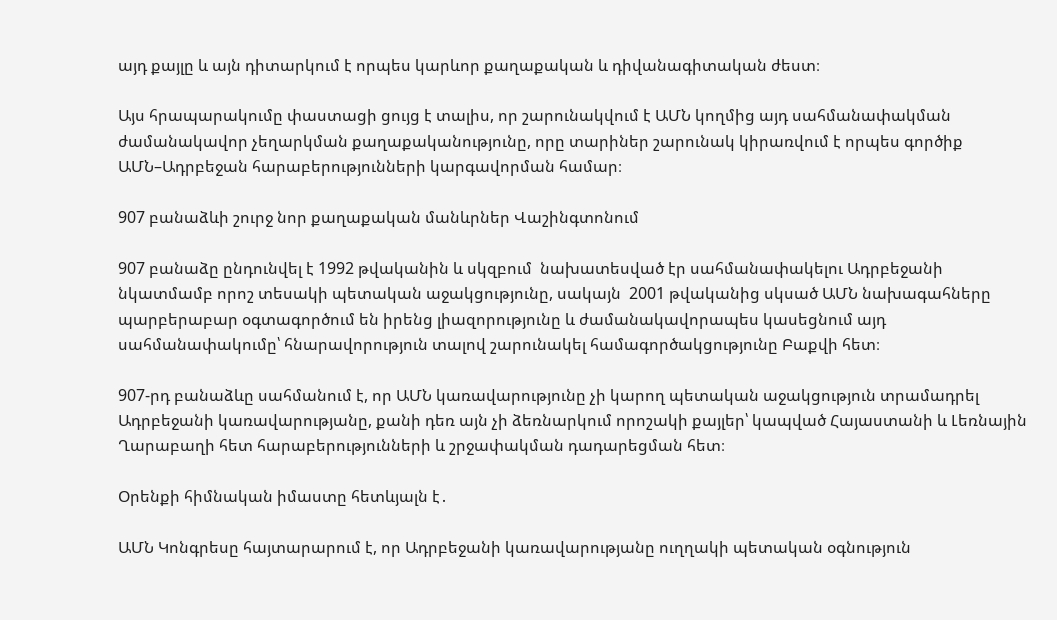այդ քայլը և այն դիտարկում է որպես կարևոր քաղաքական և դիվանագիտական ժեստ։

Այս հրապարակումը փաստացի ցույց է տալիս, որ շարունակվում է ԱՄՆ կողմից այդ սահմանափակման ժամանակավոր չեղարկման քաղաքականությունը, որը տարիներ շարունակ կիրառվում է որպես գործիք ԱՄՆ–Ադրբեջան հարաբերությունների կարգավորման համար։

907 բանաձևի շուրջ նոր քաղաքական մանևրներ Վաշինգտոնում

907 բանաձը ընդունվել է 1992 թվականին և սկզբում  նախատեսված էր սահմանափակելու Ադրբեջանի նկատմամբ որոշ տեսակի պետական աջակցությունը, սակայն  2001 թվականից սկսած ԱՄՆ նախագահները պարբերաբար օգտագործում են իրենց լիազորությունը և ժամանակավորապես կասեցնում այդ սահմանափակումը՝ հնարավորություն տալով շարունակել համագործակցությունը Բաքվի հետ։

907-րդ բանաձևը սահմանում է, որ ԱՄՆ կառավարությունը չի կարող պետական աջակցություն տրամադրել Ադրբեջանի կառավարությանը, քանի դեռ այն չի ձեռնարկում որոշակի քայլեր՝ կապված Հայաստանի և Լեռնային Ղարաբաղի հետ հարաբերությունների և շրջափակման դադարեցման հետ։

Օրենքի հիմնական իմաստը հետևյալն է․

ԱՄՆ Կոնգրեսը հայտարարում է, որ Ադրբեջանի կառավարությանը ուղղակի պետական օգնություն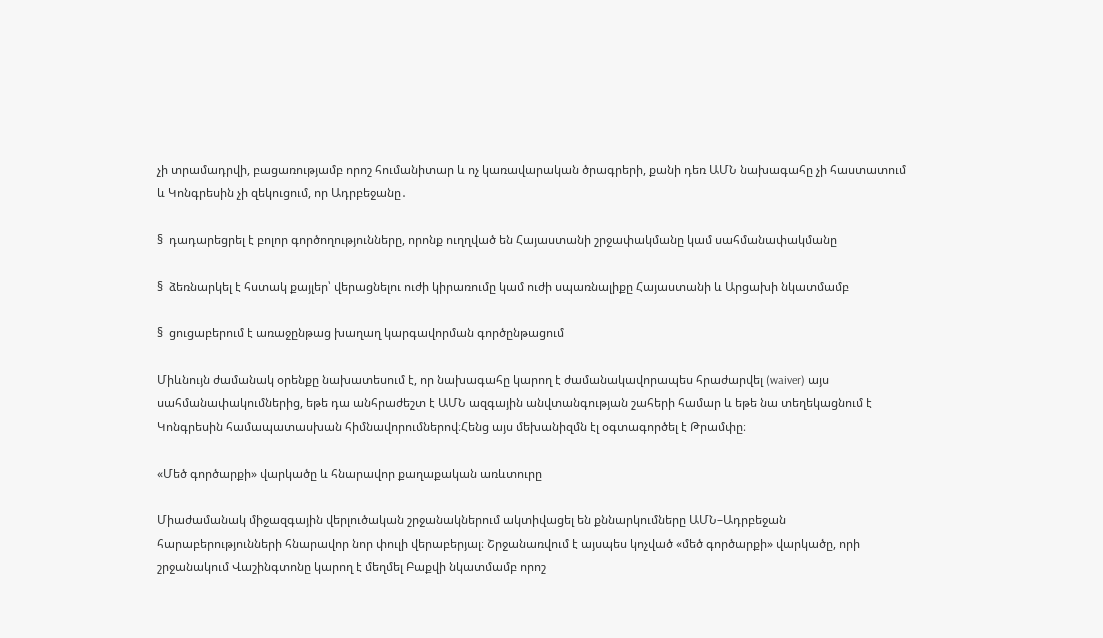չի տրամադրվի, բացառությամբ որոշ հումանիտար և ոչ կառավարական ծրագրերի, քանի դեռ ԱՄՆ նախագահը չի հաստատում և Կոնգրեսին չի զեկուցում, որ Ադրբեջանը․

§  դադարեցրել է բոլոր գործողությունները, որոնք ուղղված են Հայաստանի շրջափակմանը կամ սահմանափակմանը

§  ձեռնարկել է հստակ քայլեր՝ վերացնելու ուժի կիրառումը կամ ուժի սպառնալիքը Հայաստանի և Արցախի նկատմամբ

§  ցուցաբերում է առաջընթաց խաղաղ կարգավորման գործընթացում

Միևնույն ժամանակ օրենքը նախատեսում է, որ նախագահը կարող է ժամանակավորապես հրաժարվել (waiver) այս սահմանափակումներից, եթե դա անհրաժեշտ է ԱՄՆ ազգային անվտանգության շահերի համար և եթե նա տեղեկացնում է Կոնգրեսին համապատասխան հիմնավորումներով։Հենց այս մեխանիզմն էլ օգտագործել է Թրամփը։

«Մեծ գործարքի» վարկածը և հնարավոր քաղաքական առևտուրը

Միաժամանակ միջազգային վերլուծական շրջանակներում ակտիվացել են քննարկումները ԱՄՆ–Ադրբեջան հարաբերությունների հնարավոր նոր փուլի վերաբերյալ։ Շրջանառվում է այսպես կոչված «մեծ գործարքի» վարկածը, որի շրջանակում Վաշինգտոնը կարող է մեղմել Բաքվի նկատմամբ որոշ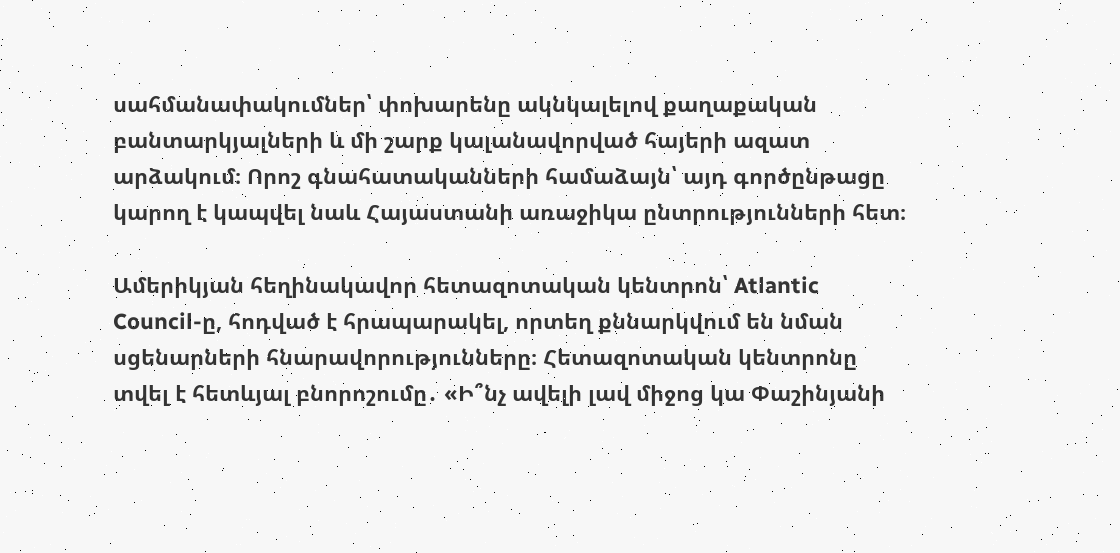սահմանափակումներ՝ փոխարենը ակնկալելով քաղաքական բանտարկյալների և մի շարք կալանավորված հայերի ազատ արձակում։ Որոշ գնահատականների համաձայն՝ այդ գործընթացը կարող է կապվել նաև Հայաստանի առաջիկա ընտրությունների հետ։

Ամերիկյան հեղինակավոր հետազոտական կենտրոն՝ Atlantic Council-ը, հոդված է հրապարակել, որտեղ քննարկվում են նման սցենարների հնարավորությունները։ Հետազոտական կենտրոնը տվել է հետևյալ բնորոշումը․ «Ի՞նչ ավելի լավ միջոց կա Փաշինյանի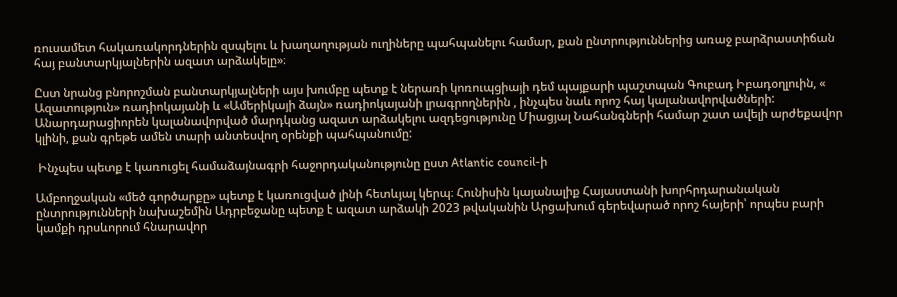ռուսամետ հակառակորդներին զսպելու և խաղաղության ուղիները պահպանելու համար, քան ընտրություններից առաջ բարձրաստիճան հայ բանտարկյալներին ազատ արձակելը»։

Ըստ նրանց բնորոշման բանտարկյալների այս խումբը պետք է ներառի կոռուպցիայի դեմ պայքարի պաշտպան Գուբադ Իբադօղլուին, « Ազատություն» ռադիոկայանի և «Ամերիկայի ձայն» ռադիոկայանի լրագրողներին , ինչպես նաև որոշ հայ կալանավորվածների: Անարդարացիորեն կալանավորված մարդկանց ազատ արձակելու ազդեցությունը Միացյալ Նահանգների համար շատ ավելի արժեքավոր կլինի, քան գրեթե ամեն տարի անտեսվող օրենքի պահպանումը:

 Ինչպես պետք է կառուցել համաձայնագրի հաջորդականությունը ըստ Atlantic council-ի

Ամբողջական «մեծ գործարքը» պետք է կառուցված լինի հետևյալ կերպ։ Հունիսին կայանալիք Հայաստանի խորհրդարանական ընտրությունների նախաշեմին Ադրբեջանը պետք է ազատ արձակի 2023 թվականին Արցախում գերեվարած որոշ հայերի՝ որպես բարի կամքի դրսևորում հնարավոր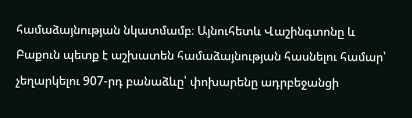համաձայնության նկատմամբ։ Այնուհետև Վաշինգտոնը և Բաքուն պետք է աշխատեն համաձայնության հասնելու համար՝ չեղարկելու 907-րդ բանաձևը՝ փոխարենը ադրբեջանցի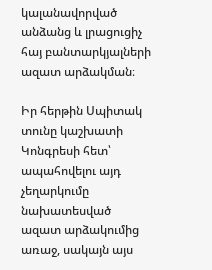կալանավորված անձանց և լրացուցիչ հայ բանտարկյալների ազատ արձակման։

Իր հերթին Սպիտակ տունը կաշխատի Կոնգրեսի հետ՝ ապահովելու այդ չեղարկումը նախատեսված ազատ արձակումից առաջ, սակայն այս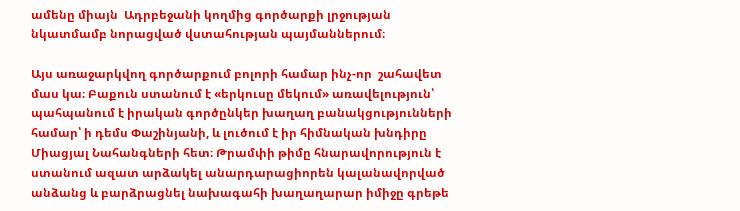ամենը միայն  Ադրբեջանի կողմից գործարքի լրջության նկատմամբ նորացված վստահության պայմաններում։

Այս առաջարկվող գործարքում բոլորի համար ինչ-որ  շահավետ մաս կա։ Բաքուն ստանում է «երկուսը մեկում» առավելություն՝ պահպանում է իրական գործընկեր խաղաղ բանակցությունների համար՝ ի դեմս Փաշինյանի, և լուծում է իր հիմնական խնդիրը Միացյալ Նահանգների հետ։ Թրամփի թիմը հնարավորություն է ստանում ազատ արձակել անարդարացիորեն կալանավորված անձանց և բարձրացնել նախագահի խաղաղարար իմիջը գրեթե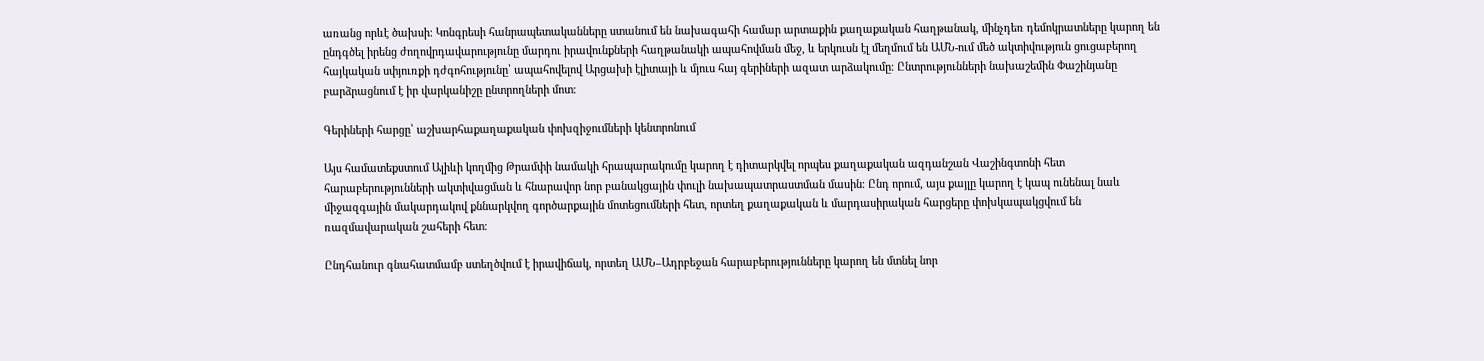առանց որևէ ծախսի։ Կոնգրեսի հանրապետականները ստանում են նախագահի համար արտաքին քաղաքական հաղթանակ, մինչդեռ դեմոկրատները կարող են ընդգծել իրենց ժողովրդավարությունը մարդու իրավունքների հաղթանակի ապահովման մեջ, և երկուսն էլ մեղմում են ԱՄՆ-ում մեծ ակտիվություն ցուցաբերող հայկական սփյուռքի դժգոհությունը՝ ապահովելով Արցախի էլիտայի և մյուս հայ գերիների ազատ արձակումը։ Ընտրությունների նախաշեմին Փաշինյանը  բարձրացնում է իր վարկանիշը ընտրողների մոտ։

Գերիների հարցը՝ աշխարհաքաղաքական փոխզիջումների կենտրոնում

Այս համատեքստում Ալիևի կողմից Թրամփի նամակի հրապարակումը կարող է դիտարկվել որպես քաղաքական ազդանշան Վաշինգտոնի հետ հարաբերությունների ակտիվացման և հնարավոր նոր բանակցային փուլի նախապատրաստման մասին։ Ընդ որում, այս քայլը կարող է կապ ունենալ նաև միջազգային մակարդակով քննարկվող գործարքային մոտեցումների հետ, որտեղ քաղաքական և մարդասիրական հարցերը փոխկապակցվում են ռազմավարական շահերի հետ։

Ընդհանուր գնահատմամբ ստեղծվում է իրավիճակ, որտեղ ԱՄՆ–Ադրբեջան հարաբերությունները կարող են մտնել նոր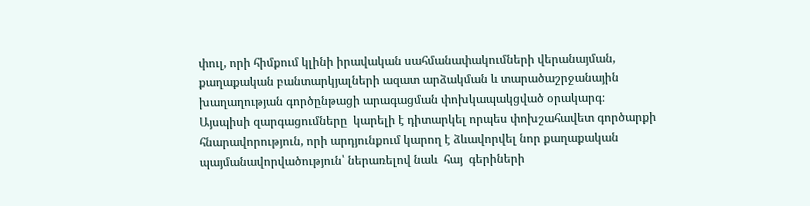փուլ, որի հիմքում կլինի իրավական սահմանափակումների վերանայման, քաղաքական բանտարկյալների ազատ արձակման և տարածաշրջանային խաղաղության գործընթացի արագացման փոխկապակցված օրակարգ։ Այսպիսի զարգացումները  կարելի է դիտարկել որպես փոխշահավետ գործարքի հնարավորություն, որի արդյունքում կարող է ձևավորվել նոր քաղաքական պայմանավորվածություն՝ ներառելով նաև  հայ  գերիների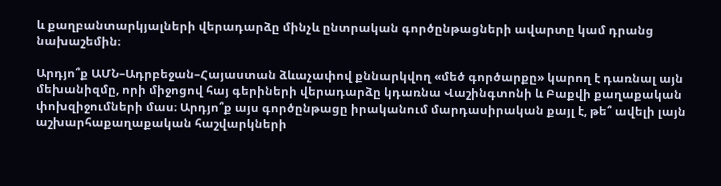և քաղբանտարկյալների վերադարձը մինչև ընտրական գործընթացների ավարտը կամ դրանց նախաշեմին։

Արդյո՞ք ԱՄՆ–Ադրբեջան–Հայաստան ձևաչափով քննարկվող «մեծ գործարքը» կարող է դառնալ այն մեխանիզմը, որի միջոցով հայ գերիների վերադարձը կդառնա Վաշինգտոնի և Բաքվի քաղաքական փոխզիջումների մաս։ Արդյո՞ք այս գործընթացը իրականում մարդասիրական քայլ է, թե՞ ավելի լայն աշխարհաքաղաքական հաշվարկների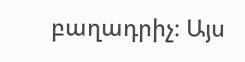բաղադրիչ։ Այս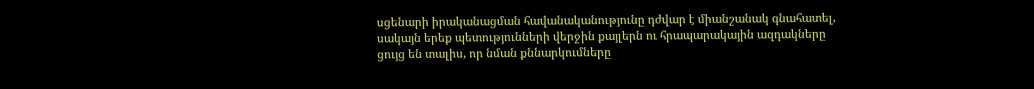սցենարի իրականացման հավանականությունը դժվար է միանշանակ գնահատել, սակայն երեք պետությունների վերջին քայլերն ու հրապարակային ազդակները ցույց են տալիս, որ նման քննարկումները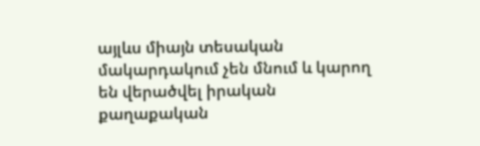այլևս միայն տեսական մակարդակում չեն մնում և կարող են վերածվել իրական քաղաքական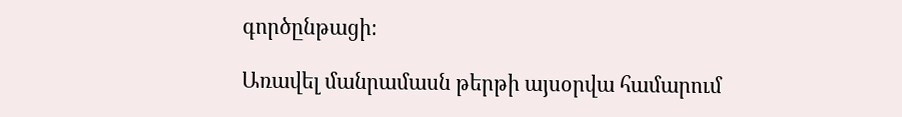գործընթացի։

Առավել մանրամասն թերթի այսօրվա համարում